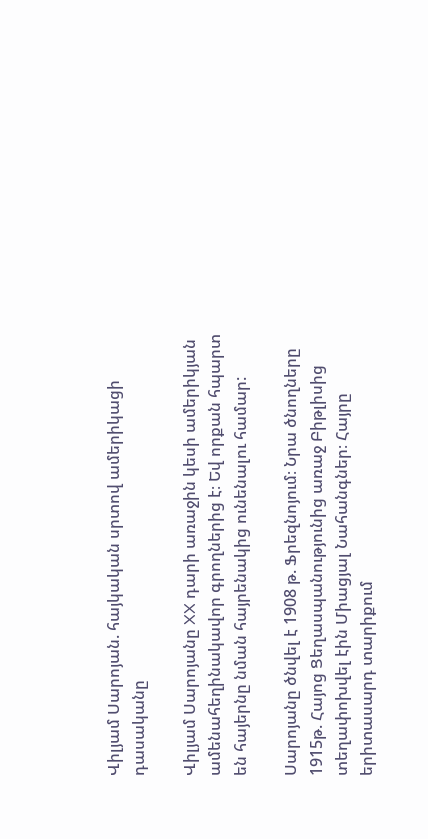Վիլյամ Սարոյան. հայկական սրտով ամերիկացի դասականը

Վիլյամ Սարոյանը XX դարի առաջին կեսի ամերիկյան ամենահեղինակավոր գրողներից է։ Եվ որքան հպարտ են հայերնը նման հայրենակից ունենալու համար:

Սարոյանը ծնվել է 1908 թ. Ֆրեզնոյում։ Նրա ծնողները 1915թ. Հայոց Ցեղասպանությունից առաջ Բիթլիսից տեղափոխվել էին Միացյալ Նահանգներ։ Հայրը երիտասարդ տարիքում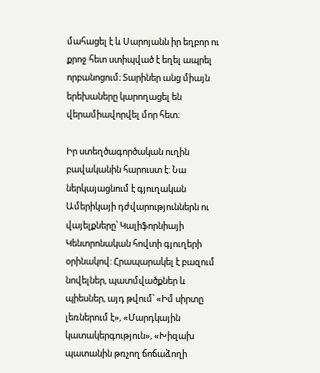մահացել է և Սարոյանն իր եղբոր ու քրոջ հետ ստիպված է եղել ապրել որբանոցում։ Տարիներ անց միայն երեխաները կարողացել են վերամիավորվել մոր հետ։

Իր ստեղծագործական ուղին բավականին հարուստ է: Նա ներկայացնում է գյուղական Ամերիկայի դժվարություններն ու վայելքները՝ Կալիֆորնիայի Կենտրոնական հովտի գյուղերի օրինակով: Հրապարակել է բազում նովելներ, պատմվածքներ և պիեսներ, այդ թվում՝ «Իմ սիրտը լեռներում է», «Մարդկային կատակերգություն», «Խիզախ պատանին թռչող ճոճաձողի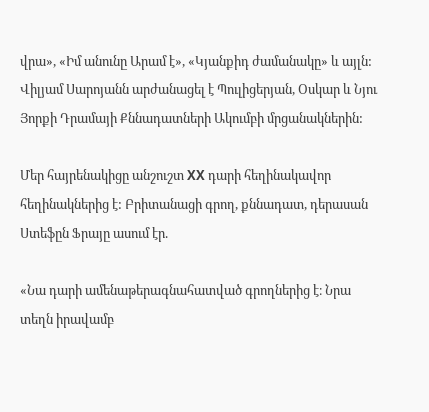վրա», «Իմ անունը Արամ է», «Կյանքիդ ժամանակը» և այլն: Վիլյամ Սարոյանն արժանացել է Պուլիցերյան, Օսկար և Նյու Յորքի Դրամայի Քննադատների Ակումբի մրցանակներին:

Մեր հայրենակիցը անշուշտ XX դարի հեղինակավոր հեղինակներից է: Բրիտանացի գրող, քննադատ, դերասան Ստեֆըն Ֆրայը ասում էր.

«Նա դարի ամենաթերագնահատված գրողներից է։ Նրա տեղն իրավամբ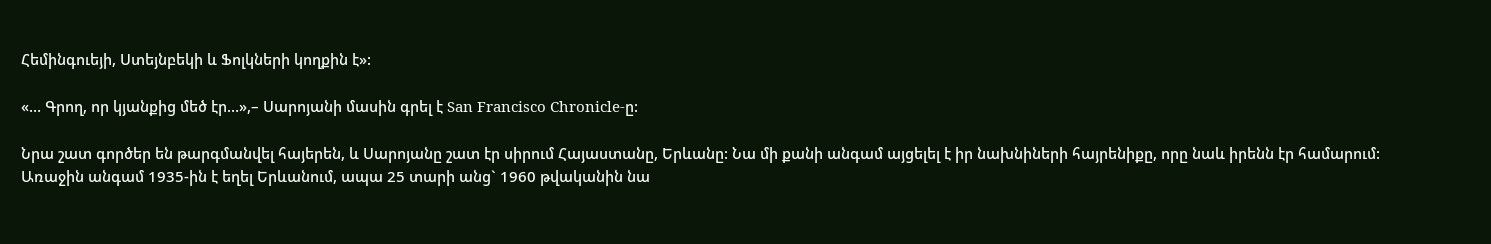Հեմինգուեյի, Ստեյնբեկի և Ֆոլկների կողքին է»:

«… Գրող, որ կյանքից մեծ էր…»,– Սարոյանի մասին գրել է San Francisco Chronicle-ը:

Նրա շատ գործեր են թարգմանվել հայերեն, և Սարոյանը շատ էր սիրում Հայաստանը, Երևանը: Նա մի քանի անգամ այցելել է իր նախնիների հայրենիքը, որը նաև իրենն էր համարում: Առաջին անգամ 1935-ին է եղել Երևանում, ապա 25 տարի անց` 1960 թվականին նա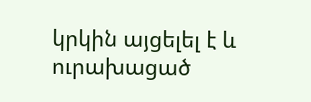կրկին այցելել է և ուրախացած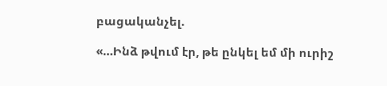բացականչել.

«…Ինձ թվում էր, թե ընկել եմ մի ուրիշ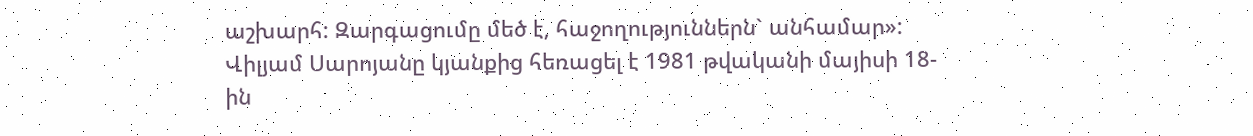աշխարհ: Զարգացումը մեծ է, հաջողություններն` անհամար»:
Վիլյամ Սարոյանը կյանքից հեռացել է 1981 թվականի մայիսի 18-ին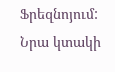Ֆրեզնոյում: Նրա կտակի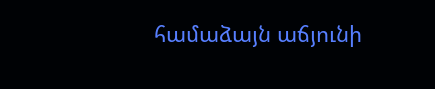համաձայն աճյունի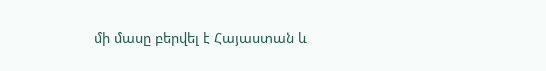մի մասը բերվել է Հայաստան և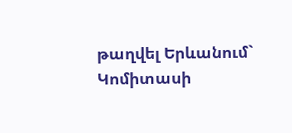թաղվել Երևանում` Կոմիտասի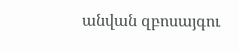անվան զբոսայգու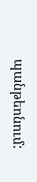պանթեոնում: